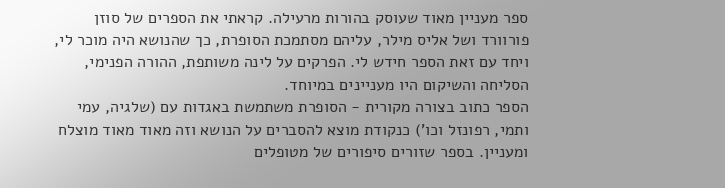ספר מעניין מאוד שעוסק בהורות מרעילה. קראתי את הספרים של סוזן פורוורד ושל אליס מילר, עליהם מסתמכת הסופרת, כך שהנושא היה מוכר לי, ויחד עם זאת הספר חידש לי. הפרקים על לינה משותפת, ההורה הפנימי, הסליחה והשיקום היו מעניינים במיוחד.
הספר כתוב בצורה מקורית - הסופרת משתמשת באגדות עם (שלגיה, עמי ותמי, רפונזל וכו') כנקודת מוצא להסברים על הנושא וזה מאוד מאוד מוצלח ומעניין. בספר שזורים סיפורים של מטופלים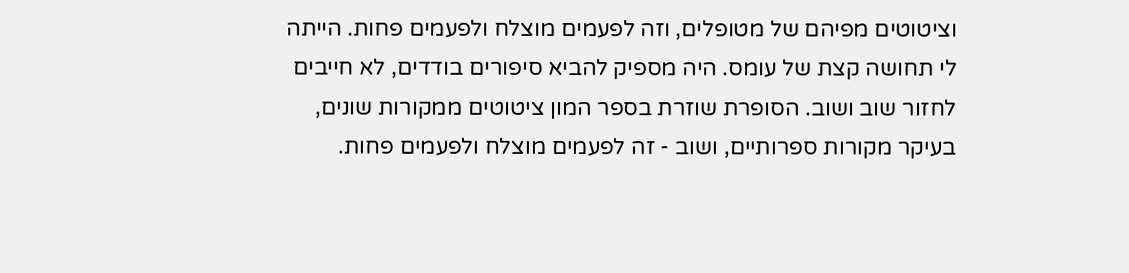וציטוטים מפיהם של מטופלים, וזה לפעמים מוצלח ולפעמים פחות. הייתה לי תחושה קצת של עומס. היה מספיק להביא סיפורים בודדים, לא חייבים לחזור שוב ושוב. הסופרת שוזרת בספר המון ציטוטים ממקורות שונים, בעיקר מקורות ספרותיים, ושוב - זה לפעמים מוצלח ולפעמים פחות.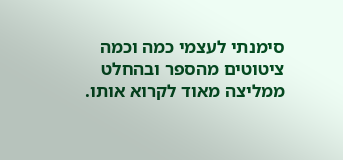סימנתי לעצמי כמה וכמה ציטוטים מהספר ובהחלט ממליצה מאוד לקרוא אותו.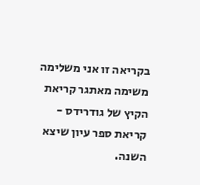בקריאה זו אני משלימה משימה מאתגר קריאת הקיץ של גודרידס - קריאת ספר עיון שיצא השנה.